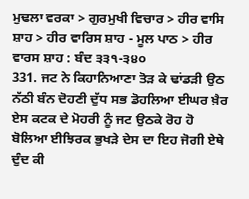ਮੁਢਲਾ ਵਰਕਾ > ਗੁਰਮੁਖੀ ਵਿਚਾਰ > ਹੀਰ ਵਾਸਿ ਸ਼ਾਹ > ਹੀਰ ਵਾਰਿਸ ਸ਼ਾਹ - ਮੂਲ ਪਾਠ > ਹੀਰ ਵਾਰਸ ਸ਼ਾਹ : ਬੰਦ ੩੩੧-੩੪੦
331. ਜਟ ਨੇ ਕਿਹਾਨਿਆਣਾ ਤੋੜ ਕੇ ਢਾਂਡੜੀ ਉਠ ਨੱਠੀ ਬੰਨ ਦੋਹਣੀ ਦੁੱਧ ਸਭ ਡੋਹਲਿਆ ਈਘਰ ਖ਼ੈਰ ਏਸ ਕਟਕ ਦੇ ਮੋਹਰੀ ਨੂੰ ਜਟ ਉਠਕੇ ਰੋਹ ਹੋ ਬੋਲਿਆ ਈਝਿਰਕ ਭੁਖੜੇ ਦੇਸ ਦਾ ਇਹ ਜੋਗੀ ਏਥੇ ਦੁੰਦ ਕੀ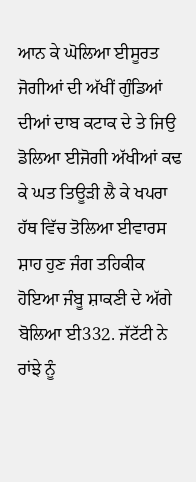ਆਨ ਕੇ ਘੋਲਿਆ ਈਸੂਰਤ ਜੋਗੀਆਂ ਦੀ ਅੱਖੀਂ ਗੁੰਡਿਆਂ ਦੀਆਂ ਦਾਬ ਕਟਾਕ ਦੇ ਤੇ ਜਿਉ ਡੋਲਿਆ ਈਜੋਗੀ ਅੱਖੀਆਂ ਕਢ ਕੇ ਘਤ ਤਿਊੜੀ ਲੈ ਕੇ ਖਪਰਾ ਹੱਥ ਵਿੱਚ ਤੋਲਿਆ ਈਵਾਰਸ ਸ਼ਾਹ ਹੁਣ ਜੰਗ ਤਹਿਕੀਕ ਹੋਇਆ ਜੰਬੂ ਸ਼ਾਕਣੀ ਦੇ ਅੱਗੇ ਬੋਲਿਆ ਈ332. ਜੱਟੱਟੀ ਨੇ ਰਾਂਝੇ ਨੂੰ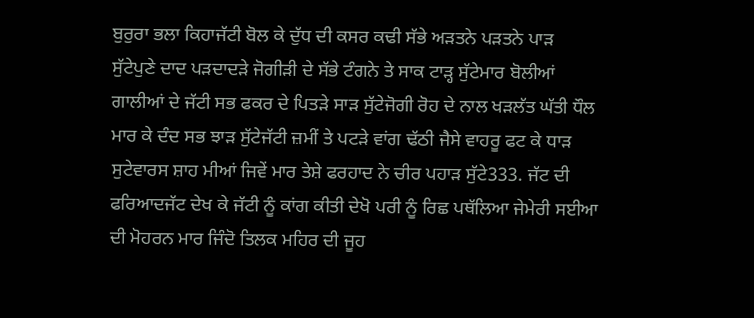ਬੁਰੁਰਾ ਭਲਾ ਕਿਹਾਜੱਟੀ ਬੋਲ ਕੇ ਦੁੱਧ ਦੀ ਕਸਰ ਕਢੀ ਸੱਭੇ ਅੜਤਨੇ ਪੜਤਨੇ ਪਾੜ ਸੁੱਟੇਪੁਣੇ ਦਾਦ ਪੜਦਾਦੜੇ ਜੋਗੀੜੀ ਦੇ ਸੱਭੇ ਟੰਗਨੇ ਤੇ ਸਾਕ ਟਾੜ੍ਹ ਸੁੱਟੇਮਾਰ ਬੋਲੀਆਂ ਗਾਲੀਆਂ ਦੇ ਜੱਟੀ ਸਭ ਫਕਰ ਦੇ ਪਿਤੜੇ ਸਾੜ ਸੁੱਟੇਜੋਗੀ ਰੋਹ ਦੇ ਨਾਲ ਖੜਲੱਤ ਘੱਤੀ ਧੌਲ ਮਾਰ ਕੇ ਦੰਦ ਸਭ ਝਾੜ ਸੁੱਟੇਜੱਟੀ ਜ਼ਮੀਂ ਤੇ ਪਟੜੇ ਵਾਂਗ ਢੱਠੀ ਜੈਸੇ ਵਾਹਰੂ ਫਟ ਕੇ ਧਾੜ ਸੁਟੇਵਾਰਸ ਸ਼ਾਹ ਮੀਆਂ ਜਿਵੇਂ ਮਾਰ ਤੇਸ਼ੇ ਫਰਹਾਦ ਨੇ ਚੀਰ ਪਹਾੜ ਸੁੱਟੇ333. ਜੱਟ ਦੀ ਫਰਿਆਦਜੱਟ ਦੇਖ ਕੇ ਜੱਟੀ ਨੂੰ ਕਾਂਗ ਕੀਤੀ ਦੇਖੋ ਪਰੀ ਨੂੰ ਰਿਛ ਪਥੱਲਿਆ ਜੇਮੇਰੀ ਸਈਆ ਦੀ ਮੋਹਰਨ ਮਾਰ ਜਿੰਦੋ ਤਿਲਕ ਮਹਿਰ ਦੀ ਜੂਹ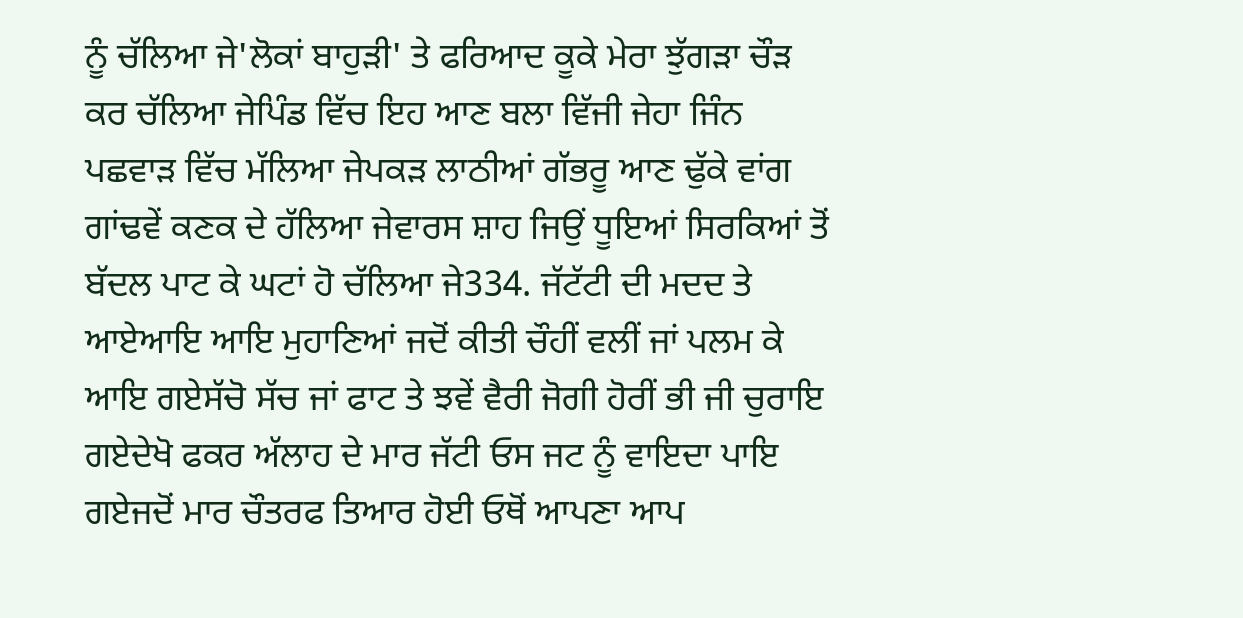ਨੂੰ ਚੱਲਿਆ ਜੇ'ਲੋਕਾਂ ਬਾਹੁੜੀ' ਤੇ ਫਰਿਆਦ ਕੂਕੇ ਮੇਰਾ ਝੁੱਗੜਾ ਚੌੜ ਕਰ ਚੱਲਿਆ ਜੇਪਿੰਡ ਵਿੱਚ ਇਹ ਆਣ ਬਲਾ ਵਿੱਜੀ ਜੇਹਾ ਜਿੰਨ ਪਛਵਾੜ ਵਿੱਚ ਮੱਲਿਆ ਜੇਪਕੜ ਲਾਠੀਆਂ ਗੱਭਰੂ ਆਣ ਢੁੱਕੇ ਵਾਂਗ ਗਾਂਢਵੇਂ ਕਣਕ ਦੇ ਹੱਲਿਆ ਜੇਵਾਰਸ ਸ਼ਾਹ ਜਿਉਂ ਧੂਇਆਂ ਸਿਰਕਿਆਂ ਤੋਂ ਬੱਦਲ ਪਾਟ ਕੇ ਘਟਾਂ ਹੋ ਚੱਲਿਆ ਜੇ334. ਜੱਟੱਟੀ ਦੀ ਮਦਦ ਤੇ ਆਏਆਇ ਆਇ ਮੁਹਾਣਿਆਂ ਜਦੋਂ ਕੀਤੀ ਚੌਹੀਂ ਵਲੀਂ ਜਾਂ ਪਲਮ ਕੇ ਆਇ ਗਏਸੱਚੋ ਸੱਚ ਜਾਂ ਫਾਟ ਤੇ ਝਵੇਂ ਵੈਰੀ ਜੋਗੀ ਹੋਰੀਂ ਭੀ ਜੀ ਚੁਰਾਇ ਗਏਦੇਖੋ ਫਕਰ ਅੱਲਾਹ ਦੇ ਮਾਰ ਜੱਟੀ ਓਸ ਜਟ ਨੂੰ ਵਾਇਦਾ ਪਾਇ ਗਏਜਦੋਂ ਮਾਰ ਚੌਤਰਫ ਤਿਆਰ ਹੋਈ ਓਥੋਂ ਆਪਣਾ ਆਪ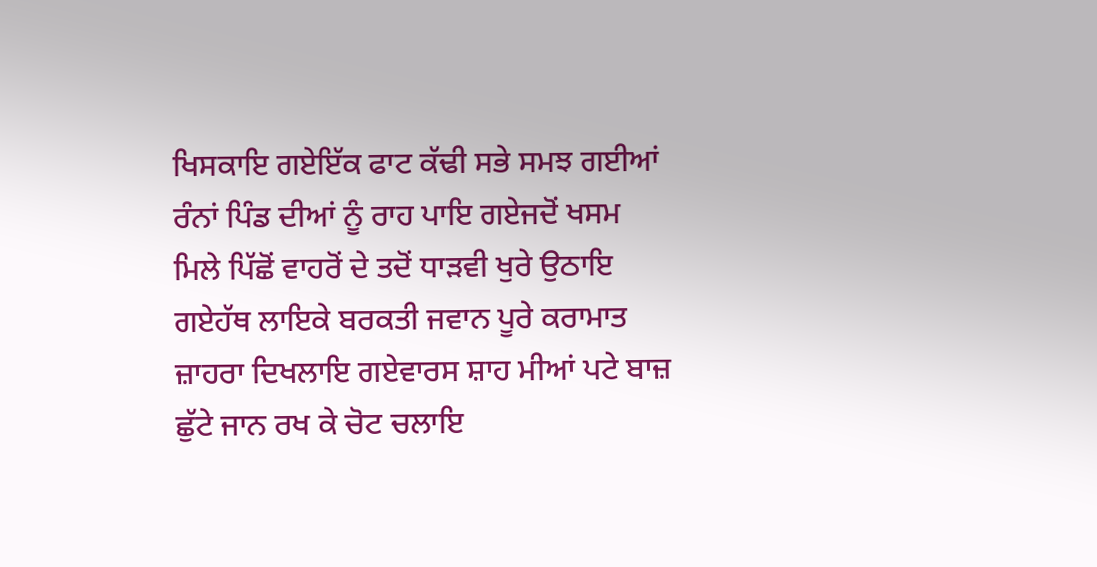ਖਿਸਕਾਇ ਗਏਇੱਕ ਫਾਟ ਕੱਢੀ ਸਭੇ ਸਮਝ ਗਈਆਂ ਰੰਨਾਂ ਪਿੰਡ ਦੀਆਂ ਨੂੰ ਰਾਹ ਪਾਇ ਗਏਜਦੋਂ ਖਸਮ ਮਿਲੇ ਪਿੱਛੋਂ ਵਾਹਰੋਂ ਦੇ ਤਦੋਂ ਧਾੜਵੀ ਖੁਰੇ ਉਠਾਇ ਗਏਹੱਥ ਲਾਇਕੇ ਬਰਕਤੀ ਜਵਾਨ ਪੂਰੇ ਕਰਾਮਾਤ ਜ਼ਾਹਰਾ ਦਿਖਲਾਇ ਗਏਵਾਰਸ ਸ਼ਾਹ ਮੀਆਂ ਪਟੇ ਬਾਜ਼ ਛੁੱਟੇ ਜਾਨ ਰਖ ਕੇ ਚੋਟ ਚਲਾਇ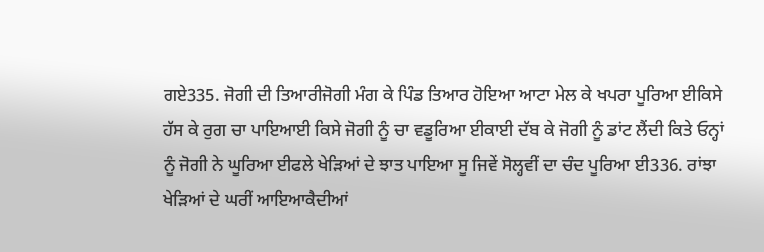ਗਏ335. ਜੋਗੀ ਦੀ ਤਿਆਰੀਜੋਗੀ ਮੰਗ ਕੇ ਪਿੰਡ ਤਿਆਰ ਹੋਇਆ ਆਟਾ ਮੇਲ ਕੇ ਖਪਰਾ ਪੂਰਿਆ ਈਕਿਸੇ ਹੱਸ ਕੇ ਰੁਗ ਚਾ ਪਾਇਆਈ ਕਿਸੇ ਜੋਗੀ ਨੂੰ ਚਾ ਵਡੂਰਿਆ ਈਕਾਈ ਦੱਬ ਕੇ ਜੋਗੀ ਨੂੰ ਡਾਂਟ ਲੈਂਦੀ ਕਿਤੇ ਓਨ੍ਹਾਂ ਨੂੰ ਜੋਗੀ ਨੇ ਘੂਰਿਆ ਈਫਲੇ ਖੇੜਿਆਂ ਦੇ ਝਾਤ ਪਾਇਆ ਸੂ ਜਿਵੇਂ ਸੋਲ੍ਹਵੀਂ ਦਾ ਚੰਦ ਪੂਰਿਆ ਈ336. ਰਾਂਝਾ ਖੇੜਿਆਂ ਦੇ ਘਰੀਂ ਆਇਆਕੈਦੀਆਂ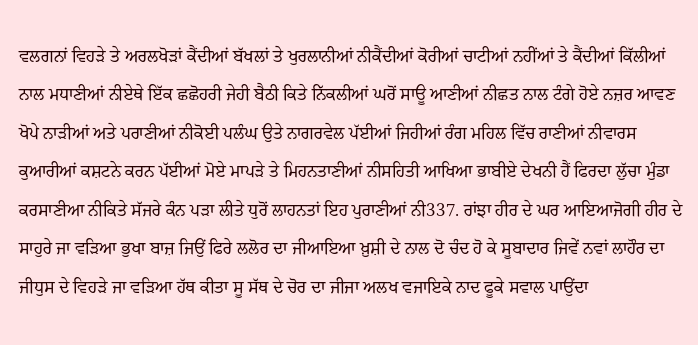ਵਲਗਨਾਂ ਵਿਹੜੇ ਤੇ ਅਰਲਖੋੜਾਂ ਕੈਂਦੀਆਂ ਬੱਖਲਾਂ ਤੇ ਖੁਰਲਾਨੀਆਂ ਨੀਕੈਂਦੀਆਂ ਕੋਰੀਆਂ ਚਾਟੀਆਂ ਨਹੀਂਆਂ ਤੇ ਕੈਂਦੀਆਂ ਕਿੱਲੀਆਂ ਨਾਲ ਮਧਾਣੀਆਂ ਨੀਏਥੇ ਇੱਕ ਛਛੋਹਰੀ ਜੇਹੀ ਬੈਠੀ ਕਿਤੇ ਨਿੱਕਲੀਆਂ ਘਰੋਂ ਸਾਊ ਆਣੀਆਂ ਨੀਛਤ ਨਾਲ ਟੰਗੇ ਹੋਏ ਨਜ਼ਰ ਆਵਣ ਖੋਪੇ ਨਾੜੀਆਂ ਅਤੇ ਪਰਾਣੀਆਂ ਨੀਕੋਈ ਪਲੰਘ ਉਤੇ ਨਾਗਰਵੇਲ ਪੱਈਆਂ ਜਿਹੀਆਂ ਰੰਗ ਮਹਿਲ ਵਿੱਚ ਰਾਣੀਆਂ ਨੀਵਾਰਸ ਕੁਆਰੀਆਂ ਕਸ਼ਟਨੇ ਕਰਨ ਪੱਈਆਂ ਮੋਏ ਮਾਪੜੇ ਤੇ ਮਿਹਨਤਾਣੀਆਂ ਨੀਸਹਿਤੀ ਆਖਿਆ ਭਾਬੀਏ ਦੇਖਨੀ ਹੈਂ ਫਿਰਦਾ ਲੁੱਚਾ ਮੁੰਡਾ ਕਰਸਾਣੀਆ ਨੀਕਿਤੇ ਸੱਜਰੇ ਕੰਨ ਪੜਾ ਲੀਤੇ ਧੁਰੋਂ ਲਾਹਨਤਾਂ ਇਹ ਪੁਰਾਣੀਆਂ ਨੀ337. ਰਾਂਝਾ ਹੀਰ ਦੇ ਘਰ ਆਇਆਜੋਗੀ ਹੀਰ ਦੇ ਸਾਹੁਰੇ ਜਾ ਵੜਿਆ ਭੁਖਾ ਬਾਜ਼ ਜਿਉਂ ਫਿਰੇ ਲਲੋਰ ਦਾ ਜੀਆਇਆ ਖ਼ੁਸ਼ੀ ਦੇ ਨਾਲ ਦੋ ਚੰਦ ਹੋ ਕੇ ਸੂਬਾਦਾਰ ਜਿਵੇਂ ਨਵਾਂ ਲਾਹੌਰ ਦਾ ਜੀਧੁਸ ਦੇ ਵਿਹੜੇ ਜਾ ਵੜਿਆ ਹੱਥ ਕੀਤਾ ਸੂ ਸੱਥ ਦੇ ਚੋਰ ਦਾ ਜੀਜਾ ਅਲਖ ਵਜਾਇਕੇ ਨਾਦ ਫੂਕੇ ਸਵਾਲ ਪਾਉਂਦਾ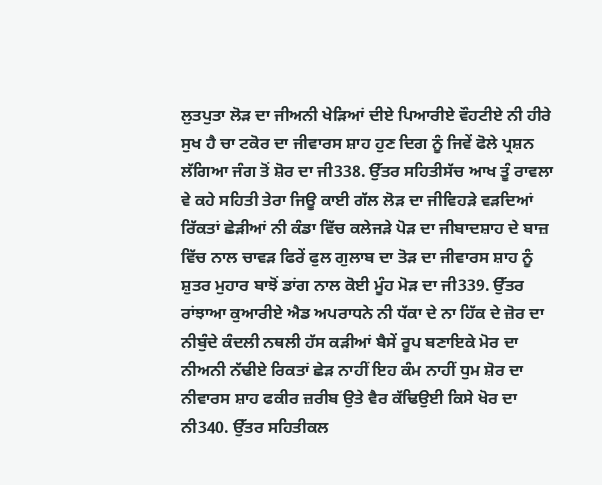ਲੁਤਪੁਤਾ ਲੋੜ ਦਾ ਜੀਅਨੀ ਖੇੜਿਆਂ ਦੀਏ ਪਿਆਰੀਏ ਵੌਹਟੀਏ ਨੀ ਹੀਰੇ ਸੁਖ ਹੈ ਚਾ ਟਕੋਰ ਦਾ ਜੀਵਾਰਸ ਸ਼ਾਹ ਹੁਣ ਦਿਗ ਨੂੰ ਜਿਵੇਂ ਫੋਲੇ ਪ੍ਰਸ਼ਨ ਲੱਗਿਆ ਜੰਗ ਤੋਂ ਸ਼ੋਰ ਦਾ ਜੀ338. ਉੱਤਰ ਸਹਿਤੀਸੱਚ ਆਖ ਤੂੰ ਰਾਵਲਾ ਵੇ ਕਹੇ ਸਹਿਤੀ ਤੇਰਾ ਜਿਊ ਕਾਈ ਗੱਲ ਲੋੜ ਦਾ ਜੀਵਿਹੜੇ ਵੜਦਿਆਂ ਰਿੱਕਤਾਂ ਛੇੜੀਆਂ ਨੀ ਕੰਡਾ ਵਿੱਚ ਕਲੇਜੜੇ ਪੋੜ ਦਾ ਜੀਬਾਦਸ਼ਾਹ ਦੇ ਬਾਜ਼ ਵਿੱਚ ਨਾਲ ਚਾਵੜ ਫਿਰੇਂ ਫੁਲ ਗੁਲਾਬ ਦਾ ਤੋੜ ਦਾ ਜੀਵਾਰਸ ਸ਼ਾਹ ਨੂੰ ਸ਼ੁਤਰ ਮੁਹਾਰ ਬਾਝੋਂ ਡਾਂਗ ਨਾਲ ਕੋਈ ਮੂੰਹ ਮੋੜ ਦਾ ਜੀ339. ਉੱਤਰ ਰਾਂਝਾਆ ਕੁਆਰੀਏ ਐਡ ਅਪਰਾਧਨੇ ਨੀ ਧੱਕਾ ਦੇ ਨਾ ਹਿੱਕ ਦੇ ਜ਼ੋਰ ਦਾ ਨੀਬੁੰਦੇ ਕੰਦਲੀ ਨਥਲੀ ਹੱਸ ਕੜੀਆਂ ਬੈਸੇਂ ਰੂਪ ਬਣਾਇਕੇ ਮੋਰ ਦਾ ਨੀਅਨੀ ਨੱਢੀਏ ਰਿਕਤਾਂ ਛੇੜ ਨਾਹੀਂ ਇਹ ਕੰਮ ਨਾਹੀਂ ਧੁਮ ਸ਼ੋਰ ਦਾ ਨੀਵਾਰਸ ਸ਼ਾਹ ਫਕੀਰ ਜ਼ਰੀਬ ਉਤੇ ਵੈਰ ਕੱਢਿਉਈ ਕਿਸੇ ਖੋਰ ਦਾ ਨੀ340. ਉੱਤਰ ਸਹਿਤੀਕਲ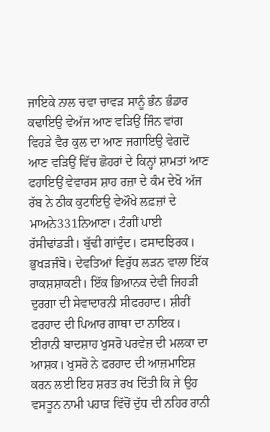ਜਾਇਕੇ ਨਾਲ ਚਵਾ ਚਾਵੜ ਸਾਨੂੰ ਭੰਨ ਭੰਡਾਰ ਕਢਾਇਉ ਵੇਅੱਜ ਆਣ ਵੜਿਉਂ ਜਿੰਨ ਵਾਂਗ ਵਿਹੜੇ ਵੈਰ ਕੁਲ ਦਾ ਆਣ ਜਗਾਇਉ ਵੇਗਦੋਂ ਆਣ ਵੜਿਉਂ ਵਿੱਚ ਛੋਹਰਾਂ ਦੇ ਕਿਨ੍ਹਾਂ ਸ਼ਾਮਤਾਂ ਆਣ ਫਹਾਇਉਂ ਵੇਵਾਰਸ ਸ਼ਾਹ ਰਜ਼ਾ ਦੇ ਕੰਮ ਦੇਖੋ ਅੱਜ ਰੱਬ ਨੇ ਠੀਕ ਕੁਟਾਇਉ ਵੇਔਖੇ ਲਫ਼ਜ਼ਾਂ ਦੇ ਮਾਅਨੇ331ਨਿਆਣਾ। ਟੰਗੀਂ ਪਾਈ ਰੱਸੀਢਾਂਡੜੀ। ਬੁੱਢੀ ਗਾਂਦੁੰਦ। ਫਸਾਦਝਿਰਕ। ਭੁਖੜਜੰਬੋ। ਦੇਵਤਿਆਂ ਵਿਰੁੱਧ ਲੜਨ ਵਾਲਾ ਇੱਕ ਰਾਕਸ਼ਸ਼ਾਕਣੀ। ਇੱਕ ਭਿਆਨਕ ਦੇਵੀ ਜਿਹੜੀ ਦੁਰਗਾ ਦੀ ਸੇਵਾਦਾਰਨੀ ਸੀਫਰਹਾਦ। ਸ਼ੀਰੀਂ ਫਰਹਾਦ ਦੀ ਪਿਆਰ ਗਾਥਾ ਦਾ ਨਾਇਕ। ਈਰਾਨੀ ਬਾਦਸ਼ਾਹ ਖੁਸਰੋ ਪਰਵੇਜ਼ ਦੀ ਮਲਕਾ ਦਾ ਆਸ਼ਕ। ਖੁਸਰੋ ਨੇ ਫਰਹਾਦ ਦੀ ਆਜ਼ਮਾਇਸ਼ ਕਰਨ ਲਈ ਇਹ ਸ਼ਰਤ ਰਖ ਦਿੱਤੀ ਕਿ ਜੇ ਉਹ ਵਸਤੂਨ ਨਾਮੀ ਪਹਾੜ ਵਿੱਚੋਂ ਦੁੱਧ ਦੀ ਨਹਿਰ ਰਾਨੀ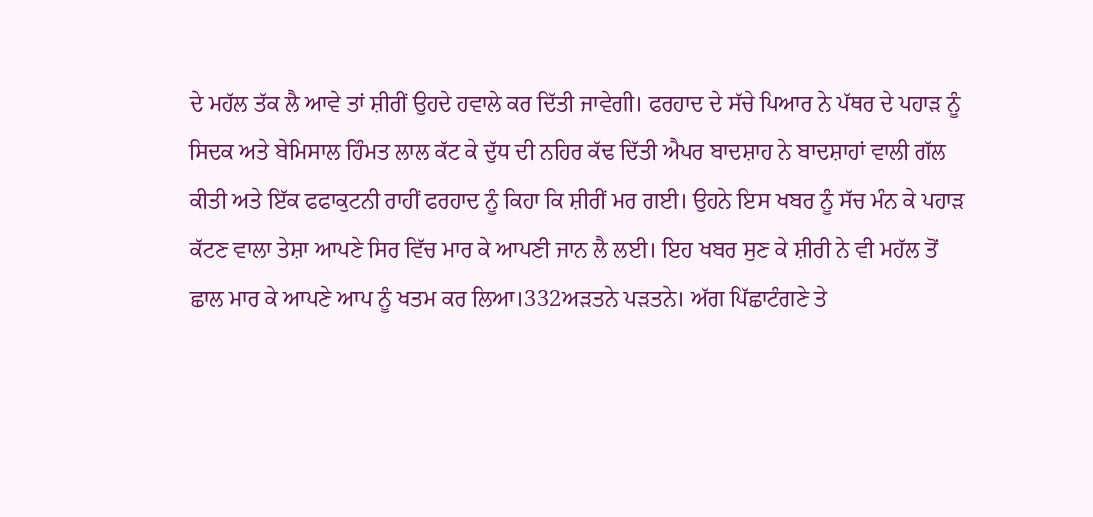ਦੇ ਮਹੱਲ ਤੱਕ ਲੈ ਆਵੇ ਤਾਂ ਸ਼ੀਰੀਂ ਉਹਦੇ ਹਵਾਲੇ ਕਰ ਦਿੱਤੀ ਜਾਵੇਗੀ। ਫਰਹਾਦ ਦੇ ਸੱਚੇ ਪਿਆਰ ਨੇ ਪੱਥਰ ਦੇ ਪਹਾੜ ਨੂੰ ਸਿਦਕ ਅਤੇ ਬੇਮਿਸਾਲ ਹਿੰਮਤ ਲਾਲ ਕੱਟ ਕੇ ਦੁੱਧ ਦੀ ਨਹਿਰ ਕੱਢ ਦਿੱਤੀ ਐਪਰ ਬਾਦਸ਼ਾਹ ਨੇ ਬਾਦਸ਼ਾਹਾਂ ਵਾਲੀ ਗੱਲ ਕੀਤੀ ਅਤੇ ਇੱਕ ਫਫਾਕੁਟਨੀ ਰਾਹੀਂ ਫਰਹਾਦ ਨੂੰ ਕਿਹਾ ਕਿ ਸ਼ੀਰੀਂ ਮਰ ਗਈ। ਉਹਨੇ ਇਸ ਖਬਰ ਨੂੰ ਸੱਚ ਮੰਨ ਕੇ ਪਹਾੜ ਕੱਟਣ ਵਾਲਾ ਤੇਸ਼ਾ ਆਪਣੇ ਸਿਰ ਵਿੱਚ ਮਾਰ ਕੇ ਆਪਣੀ ਜਾਨ ਲੈ ਲਈ। ਇਹ ਖਬਰ ਸੁਣ ਕੇ ਸ਼ੀਰੀ ਨੇ ਵੀ ਮਹੱਲ ਤੋਂ ਛਾਲ ਮਾਰ ਕੇ ਆਪਣੇ ਆਪ ਨੂੰ ਖਤਮ ਕਰ ਲਿਆ।332ਅੜਤਨੇ ਪੜਤਨੇ। ਅੱਗ ਪਿੱਛਾਟੰਗਣੇ ਤੇ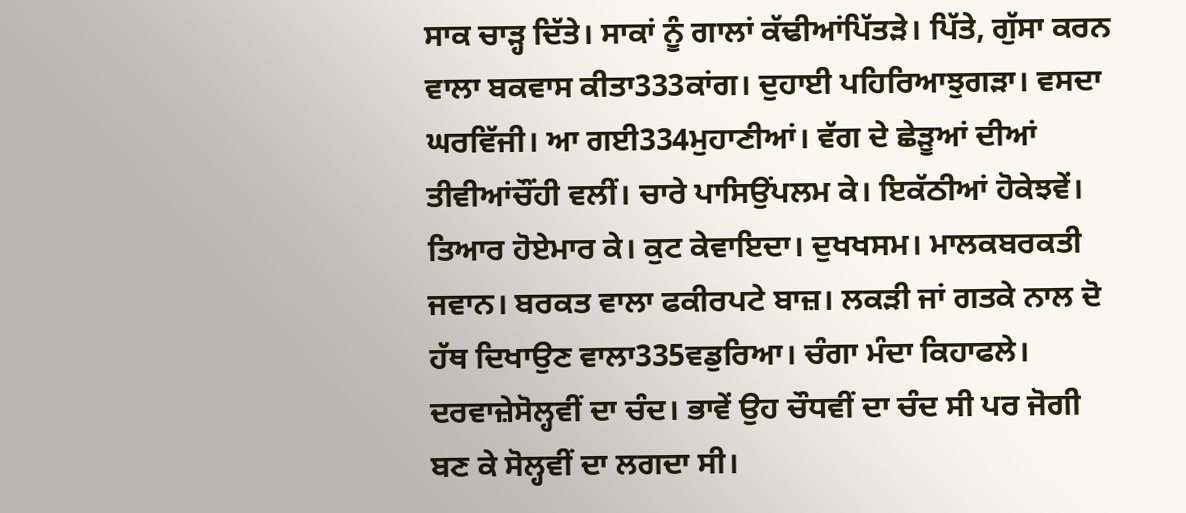ਸਾਕ ਚਾੜ੍ਹ ਦਿੱਤੇ। ਸਾਕਾਂ ਨੂੰ ਗਾਲਾਂ ਕੱਢੀਆਂਪਿੱਤੜੇ। ਪਿੱਤੇ, ਗੁੱਸਾ ਕਰਨ ਵਾਲਾ ਬਕਵਾਸ ਕੀਤਾ333ਕਾਂਗ। ਦੁਹਾਈ ਪਹਿਰਿਆਝੁਗੜਾ। ਵਸਦਾ ਘਰਵਿੱਜੀ। ਆ ਗਈ334ਮੁਹਾਣੀਆਂ। ਵੱਗ ਦੇ ਛੇੜੂਆਂ ਦੀਆਂ ਤੀਵੀਆਂਚੌਂਹੀ ਵਲੀਂ। ਚਾਰੇ ਪਾਸਿਉਂਪਲਮ ਕੇ। ਇਕੱਠੀਆਂ ਹੋਕੇਝਵੇਂ। ਤਿਆਰ ਹੋਏਮਾਰ ਕੇ। ਕੁਟ ਕੇਵਾਇਦਾ। ਦੁਖਖਸਮ। ਮਾਲਕਬਰਕਤੀ ਜਵਾਨ। ਬਰਕਤ ਵਾਲਾ ਫਕੀਰਪਟੇ ਬਾਜ਼। ਲਕੜੀ ਜਾਂ ਗਤਕੇ ਨਾਲ ਦੋ ਹੱਥ ਦਿਖਾਉਣ ਵਾਲਾ335ਵਡੁਰਿਆ। ਚੰਗਾ ਮੰਦਾ ਕਿਹਾਫਲੇ। ਦਰਵਾਜ਼ੇਸੋਲ੍ਹਵੀਂ ਦਾ ਚੰਦ। ਭਾਵੇਂ ਉਹ ਚੌਧਵੀਂ ਦਾ ਚੰਦ ਸੀ ਪਰ ਜੋਗੀ ਬਣ ਕੇ ਸੋਲ੍ਹਵੀਂ ਦਾ ਲਗਦਾ ਸੀ।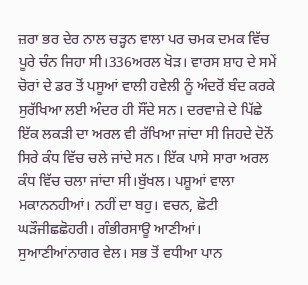ਜ਼ਰਾ ਭਰ ਦੇਰ ਨਾਲ ਚੜ੍ਹਨ ਵਾਲਾ ਪਰ ਚਮਕ ਦਮਕ ਵਿੱਚ ਪੂਰੇ ਚੰਨ ਜਿਹਾ ਸੀ।336ਅਰਲ ਖੋੜ। ਵਾਰਸ ਸ਼ਾਹ ਦੇ ਸਮੇਂ ਚੋਰਾਂ ਦੇ ਡਰ ਤੋਂ ਪਸੂਆਂ ਵਾਲੀ ਹਵੇਲੀ ਨੂੰ ਅੰਦਰੋਂ ਬੰਦ ਕਰਕੇ ਸੁਰੱਖਿਆ ਲਈ ਅੰਦਰ ਹੀ ਸੌਂਦੇ ਸਨ। ਦਰਵਾਜ਼ੇ ਦੇ ਪਿੱਛੇ ਇੱਕ ਲਕੜੀ ਦਾ ਅਰਲ ਵੀ ਰੱਖਿਆ ਜਾਂਦਾ ਸੀ ਜਿਹਦੇ ਦੋਨੋਂ ਸਿਰੇ ਕੰਧ ਵਿੱਚ ਚਲੇ ਜਾਂਦੇ ਸਨ। ਇੱਕ ਪਾਸੇ ਸਾਰਾ ਅਰਲ ਕੰਧ ਵਿੱਚ ਚਲਾ ਜਾਂਦਾ ਸੀ।ਬੁੱਖਲ। ਪਸ਼ੂਆਂ ਵਾਲਾ ਮਕਾਨਨਹੀਆਂ। ਨਹੀਂ ਦਾ ਬਹੁ। ਵਚਨ, ਛੋਟੀ ਘੜੌਜੀਛਛੋਹਰੀ। ਗੰਭੀਰਸਾਊ ਆਣੀਆਂ। ਸੁਆਣੀਆਂਨਾਗਰ ਵੇਲ। ਸਭ ਤੋਂ ਵਧੀਆ ਪਾਨ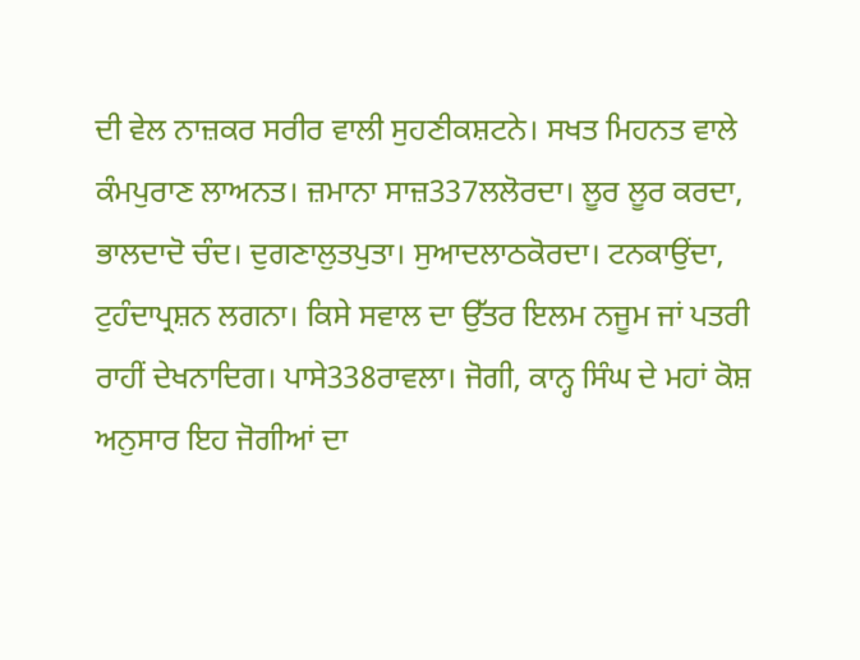ਦੀ ਵੇਲ ਨਾਜ਼ਕਰ ਸਰੀਰ ਵਾਲੀ ਸੁਹਣੀਕਸ਼ਟਨੇ। ਸਖਤ ਮਿਹਨਤ ਵਾਲੇ ਕੰਮਪੁਰਾਣ ਲਾਅਨਤ। ਜ਼ਮਾਨਾ ਸਾਜ਼337ਲਲੋਰਦਾ। ਲੂਰ ਲੂਰ ਕਰਦਾ, ਭਾਲਦਾਦੋ ਚੰਦ। ਦੁਗਣਾਲੁਤਪੁਤਾ। ਸੁਆਦਲਾਠਕੋਰਦਾ। ਟਨਕਾਉਂਦਾ, ਟੁਹੰਦਾਪ੍ਰਸ਼ਨ ਲਗਨਾ। ਕਿਸੇ ਸਵਾਲ ਦਾ ਉੱਤਰ ਇਲਮ ਨਜੂਮ ਜਾਂ ਪਤਰੀ ਰਾਹੀਂ ਦੇਖਨਾਦਿਗ। ਪਾਸੇ338ਰਾਵਲਾ। ਜੋਗੀ, ਕਾਨ੍ਹ ਸਿੰਘ ਦੇ ਮਹਾਂ ਕੋਸ਼ ਅਨੁਸਾਰ ਇਹ ਜੋਗੀਆਂ ਦਾ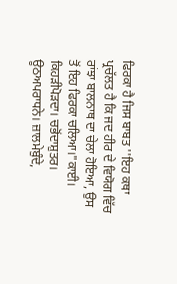ਫਿਰਕਾ ਹੈ ਜਿਸ ਬਾਬਤ ''ਇਹ ਕਥਾ ਪ੍ਰਚੱਲਤ ਹੈ ਕਿ ਜਦ ਹੀਰ ਦੇ ਵਿਯੋਗ ਵਿੱਚ ਰਾਂਝਾ ਬਾਲਨਾਥ ਦਾ ਚੇਲਾ ਹੋਇਆ, ਉਸ ਤੋਂ ਇਹ ਫਿਰਕਾ ਚਲਿਆ।"ਕਾਈ। ਕਿਹੜੀਪੋੜਦਾ। ਚਭੋਂਦਾਸ਼ੁਤਰ। ਊਠਅਪਰਾਧਨੇ। ਜ਼ਾਲਮੇਬੁੰਦੇ,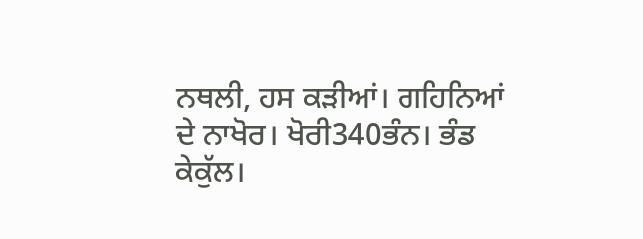ਨਥਲੀ, ਹਸ ਕੜੀਆਂ। ਗਹਿਨਿਆਂ ਦੇ ਨਾਖੋਰ। ਖੋਰੀ340ਭੰਨ। ਭੰਡ ਕੇਕੁੱਲ।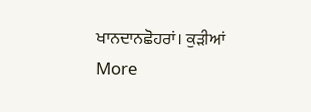ਖਾਨਦਾਨਛੋਹਰਾਂ। ਕੁੜੀਆਂ
More